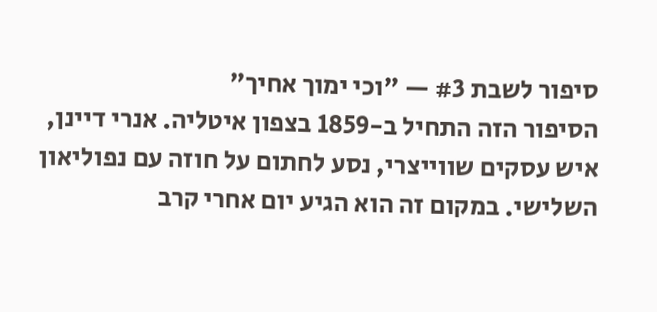סיפור לשבת #3 — "וכי ימוך אחיך"
הסיפור הזה התחיל ב-1859 בצפון איטליה. אנרי דיינן, איש עסקים שווייצרי, נסע לחתום על חוזה עם נפוליאון השלישי. במקום זה הוא הגיע יום אחרי קרב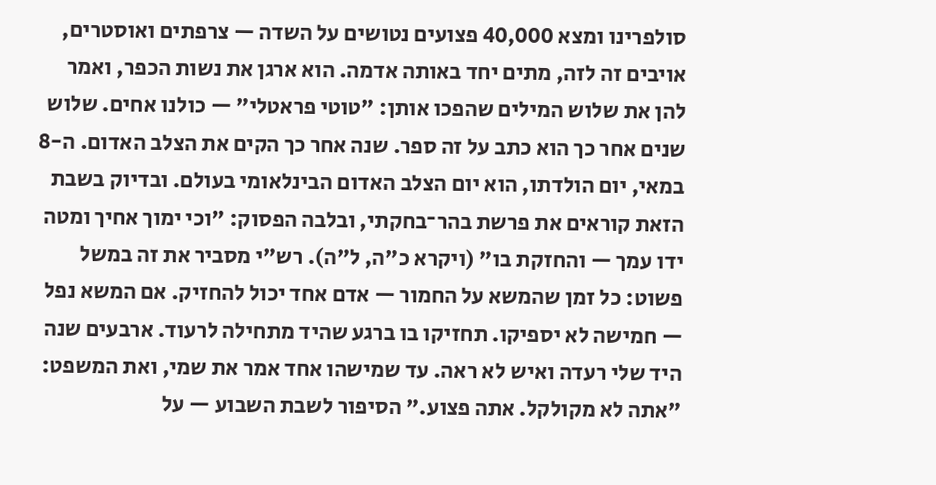סולפרינו ומצא 40,000 פצועים נטושים על השדה — צרפתים ואוסטרים, אויבים זה לזה, מתים יחד באותה אדמה. הוא ארגן את נשות הכפר, ואמר להן את שלוש המילים שהפכו אותן: "טוטי פראטלי" — כולנו אחים. שלוש שנים אחר כך הוא כתב על זה ספר. שנה אחר כך הקים את הצלב האדום. ה-8 במאי, יום הולדתו, הוא יום הצלב האדום הבינלאומי בעולם. ובדיוק בשבת הזאת קוראים את פרשת בהר־בחקתי, ובלבה הפסוק: "וכי ימוך אחיך ומטה ידו עמך — והחזקת בו" (ויקרא כ"ה, ל"ה). רש"י מסביר את זה במשל פשוט: כל זמן שהמשא על החמור — אדם אחד יכול להחזיק. אם המשא נפל — חמישה לא יספיקו. תחזיקו בו ברגע שהיד מתחילה לרעוד. ארבעים שנה היד שלי רעדה ואיש לא ראה. עד שמישהו אחד אמר את שמי, ואת המשפט: "אתה לא מקולקל. אתה פצוע." הסיפור לשבת השבוע — על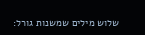שלוש מילים שמשנות גורל: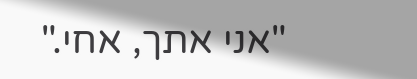"אני אתך, אחי."